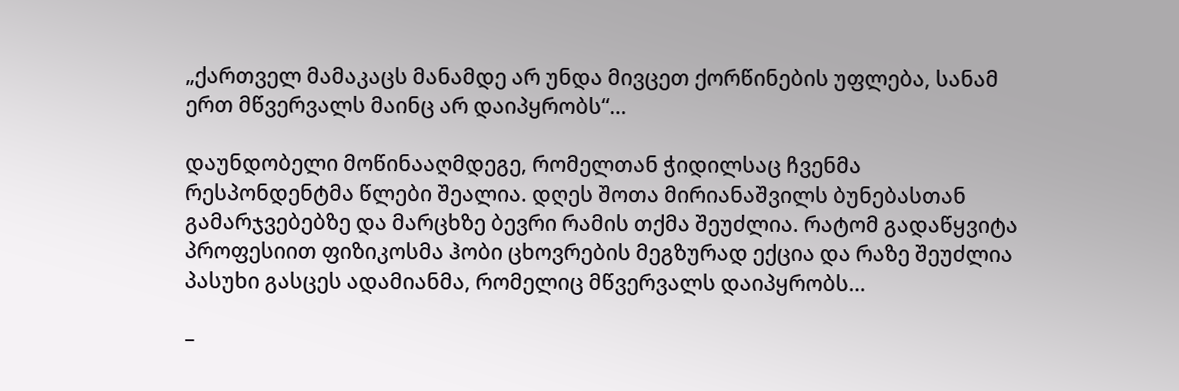„ქართველ მამაკაცს მანამდე არ უნდა მივცეთ ქორწინების უფლება, სანამ ერთ მწვერვალს მაინც არ დაიპყრობს“…

დაუნდობელი მოწინააღმდეგე, რომელთან ჭიდილსაც ჩვენმა რესპონდენტმა წლები შეალია. დღეს შოთა მირიანაშვილს ბუნებასთან გამარჯვებებზე და მარცხზე ბევრი რამის თქმა შეუძლია. რატომ გადაწყვიტა პროფესიით ფიზიკოსმა ჰობი ცხოვრების მეგზურად ექცია და რაზე შეუძლია პასუხი გასცეს ადამიანმა, რომელიც მწვერვალს დაიპყრობს…

–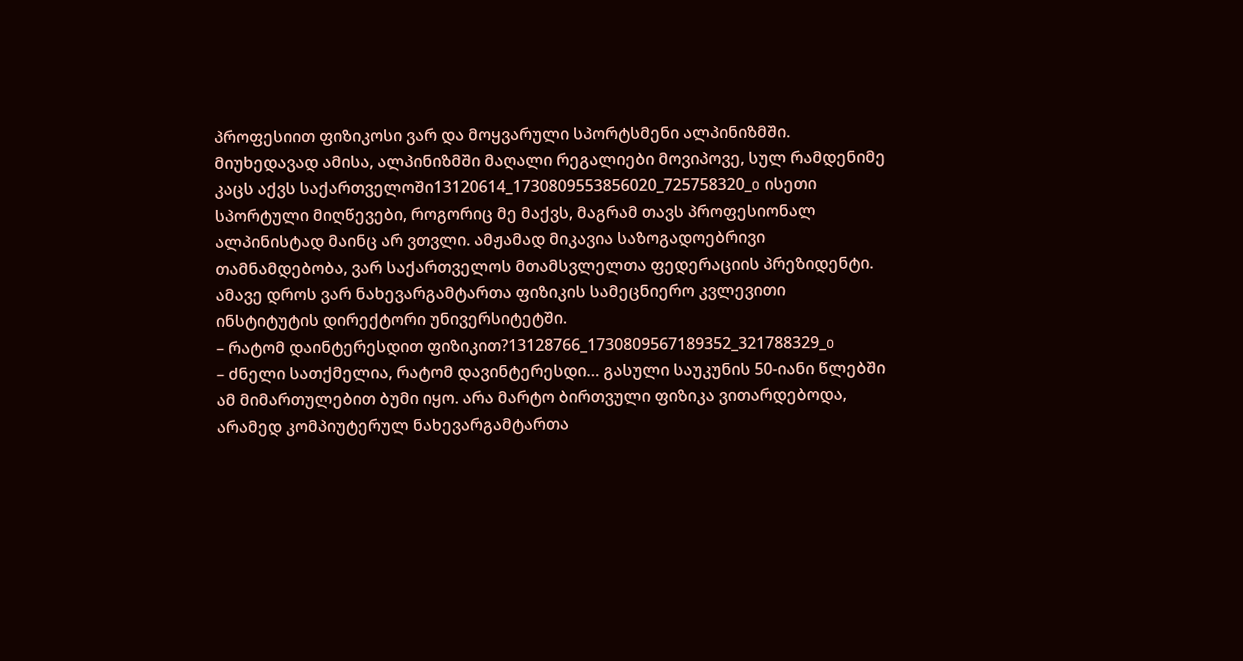პროფესიით ფიზიკოსი ვარ და მოყვარული სპორტსმენი ალპინიზმში. მიუხედავად ამისა, ალპინიზმში მაღალი რეგალიები მოვიპოვე, სულ რამდენიმე კაცს აქვს საქართველოში13120614_1730809553856020_725758320_o ისეთი სპორტული მიღწევები, როგორიც მე მაქვს, მაგრამ თავს პროფესიონალ ალპინისტად მაინც არ ვთვლი. ამჟამად მიკავია საზოგადოებრივი თამნამდებობა, ვარ საქართველოს მთამსვლელთა ფედერაციის პრეზიდენტი. ამავე დროს ვარ ნახევარგამტართა ფიზიკის სამეცნიერო კვლევითი ინსტიტუტის დირექტორი უნივერსიტეტში.
– რატომ დაინტერესდით ფიზიკით?13128766_1730809567189352_321788329_o
– ძნელი სათქმელია, რატომ დავინტერესდი… გასული საუკუნის 50-იანი წლებში ამ მიმართულებით ბუმი იყო. არა მარტო ბირთვული ფიზიკა ვითარდებოდა, არამედ კომპიუტერულ ნახევარგამტართა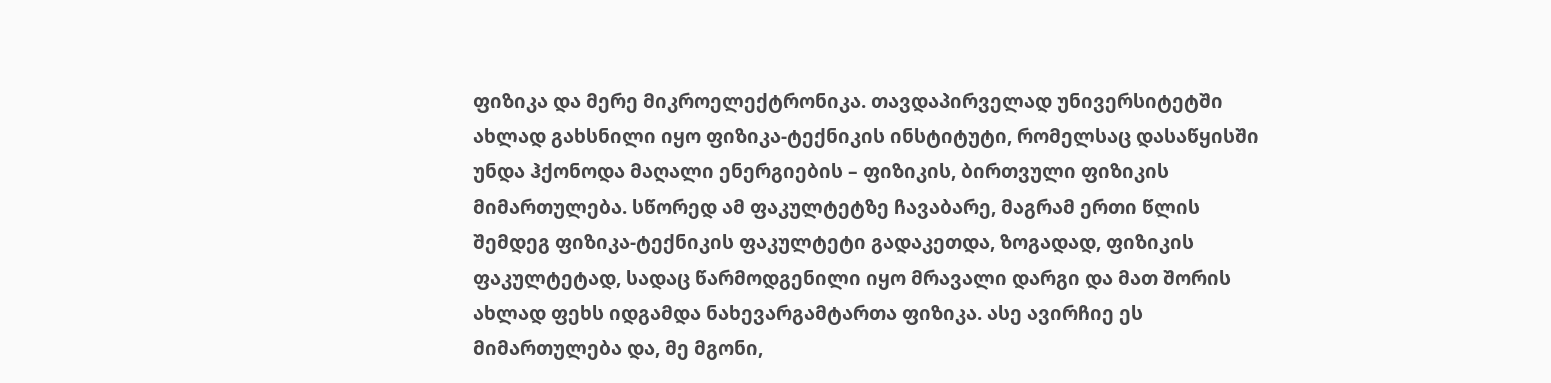ფიზიკა და მერე მიკროელექტრონიკა. თავდაპირველად უნივერსიტეტში ახლად გახსნილი იყო ფიზიკა-ტექნიკის ინსტიტუტი, რომელსაც დასაწყისში უნდა ჰქონოდა მაღალი ენერგიების – ფიზიკის, ბირთვული ფიზიკის მიმართულება. სწორედ ამ ფაკულტეტზე ჩავაბარე, მაგრამ ერთი წლის შემდეგ ფიზიკა-ტექნიკის ფაკულტეტი გადაკეთდა, ზოგადად, ფიზიკის ფაკულტეტად, სადაც წარმოდგენილი იყო მრავალი დარგი და მათ შორის ახლად ფეხს იდგამდა ნახევარგამტართა ფიზიკა. ასე ავირჩიე ეს მიმართულება და, მე მგონი,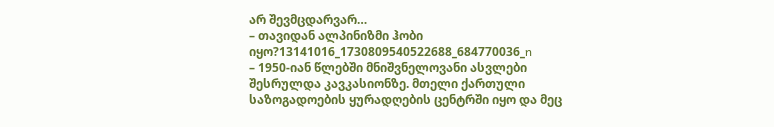არ შევმცდარვარ…
– თავიდან ალპინიზმი ჰობი იყო?13141016_1730809540522688_684770036_n
– 1950-იან წლებში მნიშვნელოვანი ასვლები შესრულდა კავკასიონზე. მთელი ქართული საზოგადოების ყურადღების ცენტრში იყო და მეც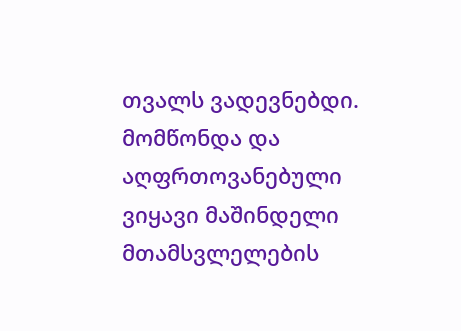თვალს ვადევნებდი. მომწონდა და აღფრთოვანებული ვიყავი მაშინდელი მთამსვლელების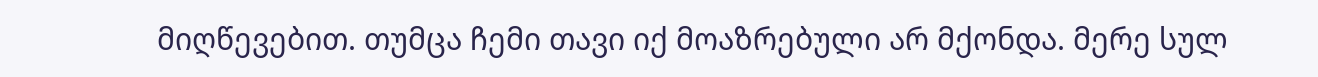მიღწევებით. თუმცა ჩემი თავი იქ მოაზრებული არ მქონდა. მერე სულ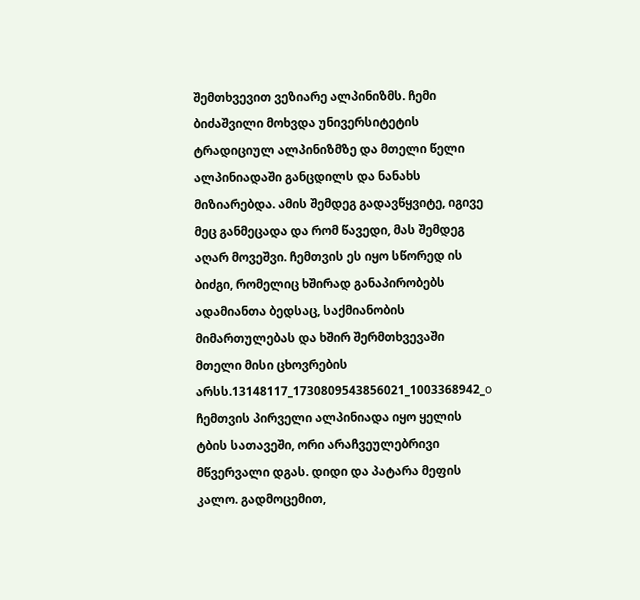შემთხვევით ვეზიარე ალპინიზმს. ჩემი ბიძაშვილი მოხვდა უნივერსიტეტის ტრადიციულ ალპინიზმზე და მთელი წელი ალპინიადაში განცდილს და ნანახს მიზიარებდა. ამის შემდეგ გადავწყვიტე, იგივე მეც განმეცადა და რომ წავედი, მას შემდეგ აღარ მოვეშვი. ჩემთვის ეს იყო სწორედ ის ბიძგი, რომელიც ხშირად განაპირობებს ადამიანთა ბედსაც, საქმიანობის მიმართულებას და ხშირ შერმთხვევაში მთელი მისი ცხოვრების არსს.13148117_1730809543856021_1003368942_o
ჩემთვის პირველი ალპინიადა იყო ყელის ტბის სათავეში, ორი არაჩვეულებრივი მწვერვალი დგას. დიდი და პატარა მეფის კალო. გადმოცემით,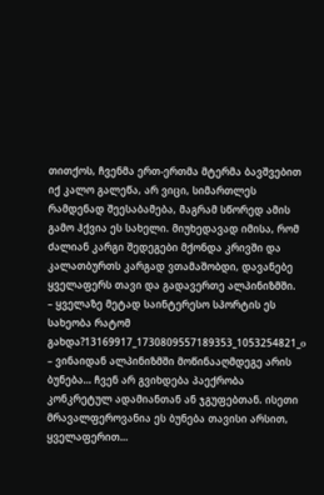თითქოს, ჩვენმა ერთ-ერთმა მტერმა ბავშვებით იქ კალო გალეწა, არ ვიცი, სიმართლეს რამდენად შეესაბამება, მაგრამ სწორედ ამის გამო ჰქვია ეს სახელი. მიუხედავად იმისა, რომ ძალიან კარგი შედეგები მქონდა კრივში და კალათბურთს კარგად ვთამაშობდი, დავანებე ყველაფერს თავი და გადავერთე ალპინიზმში.
– ყველაზე მეტად საინტერესო სპორტის ეს სახეობა რატომ გახდა?13169917_1730809557189353_1053254821_o
– ვინაიდან ალპინიზმში მოწინააღმდეგე არის ბუნება… ჩვენ არ გვიხდება პაექრობა კონკრეტულ ადამიანთან ან ჯგუფებთან. ისეთი მრავალფეროვანია ეს ბუნება თავისი არსით, ყველაფერით…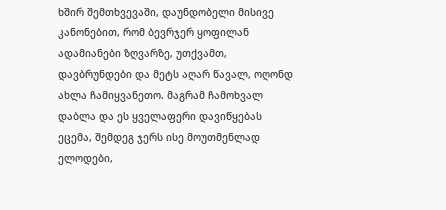ხშირ შემთხვევაში, დაუნდობელი მისივე კანონებით, რომ ბევრჯერ ყოფილან ადამიანები ზღვარზე, უთქვამთ, დავბრუნდები და მეტს აღარ წავალ, ოღონდ ახლა ჩამიყვანეთო. მაგრამ ჩამოხვალ დაბლა და ეს ყველაფერი დავიწყებას ეცემა, შემდეგ ჯერს ისე მოუთმენლად ელოდები,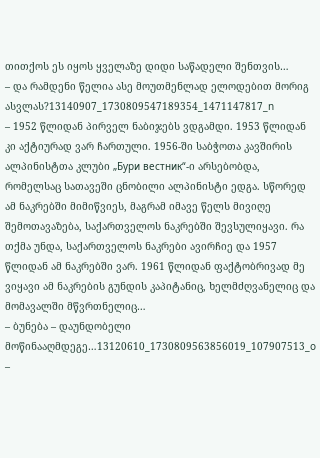თითქოს ეს იყოს ყველაზე დიდი საწადელი შენთვის…
– და რამდენი წელია ასე მოუთმენლად ელოდებით მორიგ ასვლას?13140907_1730809547189354_1471147817_n
– 1952 წლიდან პირველ ნაბიჯებს ვდგამდი. 1953 წლიდან კი აქტიურად ვარ ჩართული. 1956-ში საბჭოთა კავშირის ალპინისტთა კლუბი „Бури вестник“-ი არსებობდა, რომელსაც სათავეში ცნობილი ალპინისტი ედგა. სწორედ ამ ნაკრებში მიმიწვიეს, მაგრამ იმავე წელს მივიღე შემოთავაზება, საქართველოს ნაკრებში შევსულიყავი. რა თქმა უნდა, საქართველოს ნაკრები ავირჩიე და 1957 წლიდან ამ ნაკრებში ვარ. 1961 წლიდან ფაქტობრივად მე ვიყავი ამ ნაკრების გუნდის კაპიტანიც, ხელმძღვანელიც და მომავალში მწვრთნელიც…
– ბუნება – დაუნდობელი მოწინააღმდეგე…13120610_1730809563856019_107907513_o
–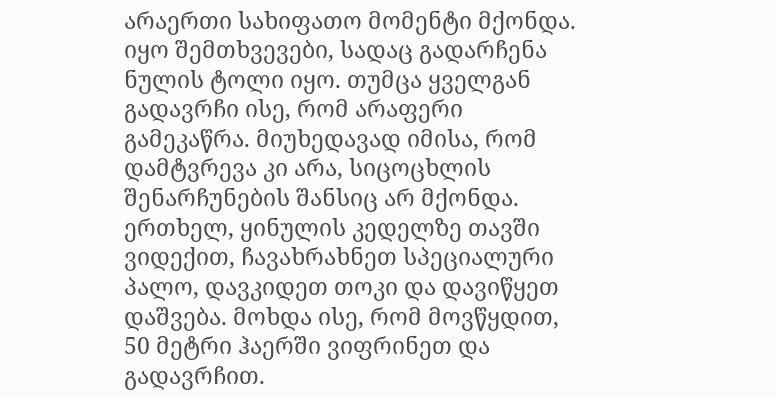არაერთი სახიფათო მომენტი მქონდა. იყო შემთხვევები, სადაც გადარჩენა ნულის ტოლი იყო. თუმცა ყველგან გადავრჩი ისე, რომ არაფერი გამეკაწრა. მიუხედავად იმისა, რომ დამტვრევა კი არა, სიცოცხლის შენარჩუნების შანსიც არ მქონდა. ერთხელ, ყინულის კედელზე თავში ვიდექით, ჩავახრახნეთ სპეციალური პალო, დავკიდეთ თოკი და დავიწყეთ დაშვება. მოხდა ისე, რომ მოვწყდით, 50 მეტრი ჰაერში ვიფრინეთ და გადავრჩით.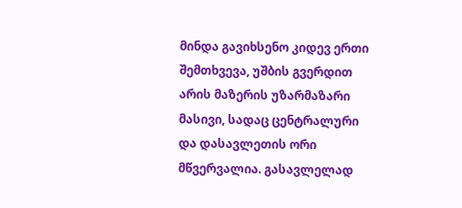მინდა გავიხსენო კიდევ ერთი შემთხვევა, უშბის გვერდით არის მაზერის უზარმაზარი მასივი, სადაც ცენტრალური და დასავლეთის ორი მწვერვალია. გასავლელად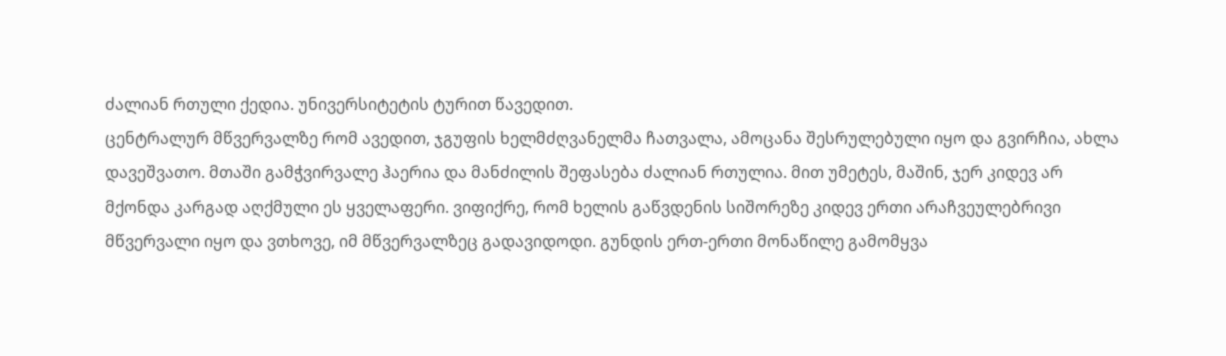ძალიან რთული ქედია. უნივერსიტეტის ტურით წავედით.
ცენტრალურ მწვერვალზე რომ ავედით, ჯგუფის ხელმძღვანელმა ჩათვალა, ამოცანა შესრულებული იყო და გვირჩია, ახლა დავეშვათო. მთაში გამჭვირვალე ჰაერია და მანძილის შეფასება ძალიან რთულია. მით უმეტეს, მაშინ, ჯერ კიდევ არ მქონდა კარგად აღქმული ეს ყველაფერი. ვიფიქრე, რომ ხელის გაწვდენის სიშორეზე კიდევ ერთი არაჩვეულებრივი მწვერვალი იყო და ვთხოვე, იმ მწვერვალზეც გადავიდოდი. გუნდის ერთ-ერთი მონაწილე გამომყვა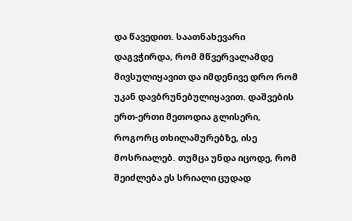და წავედით. საათნახევარი დაგვჭირდა, რომ მწვერვალამდე მივსულიყავით და იმდენივე დრო რომ უკან დავბრუნებულიყავით. დაშვების ერთ-ერთი მეთოდია გლისერი, როგორც თხილამურებზე, ისე მოსრიალებ. თუმცა უნდა იცოდე, რომ შეიძლება ეს სრიალი ცუდად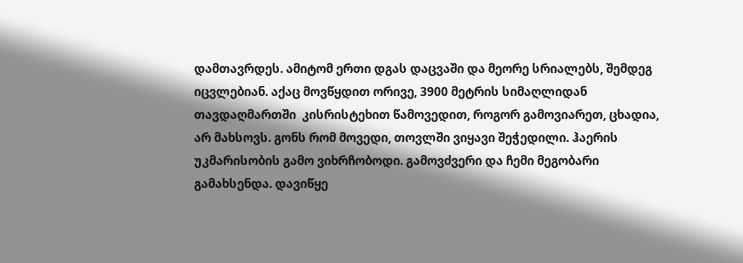დამთავრდეს. ამიტომ ერთი დგას დაცვაში და მეორე სრიალებს, შემდეგ იცვლებიან. აქაც მოვწყდით ორივე, 3900 მეტრის სიმაღლიდან თავდაღმართში  კისრისტეხით წამოვედით, როგორ გამოვიარეთ, ცხადია, არ მახსოვს. გონს რომ მოვედი, თოვლში ვიყავი შეჭედილი. ჰაერის უკმარისობის გამო ვიხრჩობოდი. გამოვძვერი და ჩემი მეგობარი გამახსენდა. დავიწყე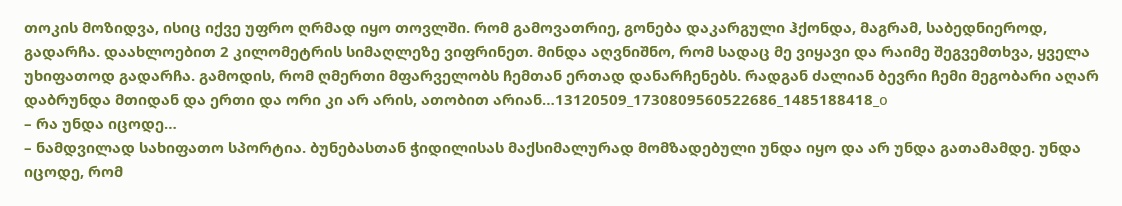თოკის მოზიდვა, ისიც იქვე უფრო ღრმად იყო თოვლში. რომ გამოვათრიე, გონება დაკარგული ჰქონდა, მაგრამ, საბედნიეროდ, გადარჩა. დაახლოებით 2 კილომეტრის სიმაღლეზე ვიფრინეთ. მინდა აღვნიშნო, რომ სადაც მე ვიყავი და რაიმე შეგვემთხვა, ყველა უხიფათოდ გადარჩა. გამოდის, რომ ღმერთი მფარველობს ჩემთან ერთად დანარჩენებს. რადგან ძალიან ბევრი ჩემი მეგობარი აღარ დაბრუნდა მთიდან და ერთი და ორი კი არ არის, ათობით არიან…13120509_1730809560522686_1485188418_o
– რა უნდა იცოდე…
– ნამდვილად სახიფათო სპორტია. ბუნებასთან ჭიდილისას მაქსიმალურად მომზადებული უნდა იყო და არ უნდა გათამამდე. უნდა იცოდე, რომ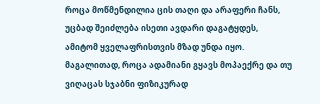როცა მოწმენდილია ცის თაღი და არაფერი ჩანს, უცბად შეიძლება ისეთი ავდარი დაგატყდეს, ამიტომ ყველაფრისთვის მზად უნდა იყო. მაგალითად, როცა ადამიანი გყავს მოპაექრე და თუ ვიღაცას სჯაბნი ფიზიკურად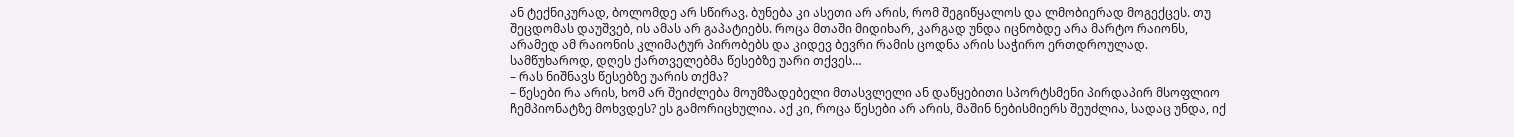ან ტექნიკურად, ბოლომდე არ სწირავ. ბუნება კი ასეთი არ არის, რომ შეგიწყალოს და ლმობიერად მოგექცეს. თუ შეცდომას დაუშვებ, ის ამას არ გაპატიებს. როცა მთაში მიდიხარ, კარგად უნდა იცნობდე არა მარტო რაიონს, არამედ ამ რაიონის კლიმატურ პირობებს და კიდევ ბევრი რამის ცოდნა არის საჭირო ერთდროულად. სამწუხაროდ, დღეს ქართველებმა წესებზე უარი თქვეს…
– რას ნიშნავს წესებზე უარის თქმა?
– წესები რა არის, ხომ არ შეიძლება მოუმზადებელი მთასვლელი ან დაწყებითი სპორტსმენი პირდაპირ მსოფლიო ჩემპიონატზე მოხვდეს? ეს გამორიცხულია. აქ კი, როცა წესები არ არის, მაშინ ნებისმიერს შეუძლია, სადაც უნდა, იქ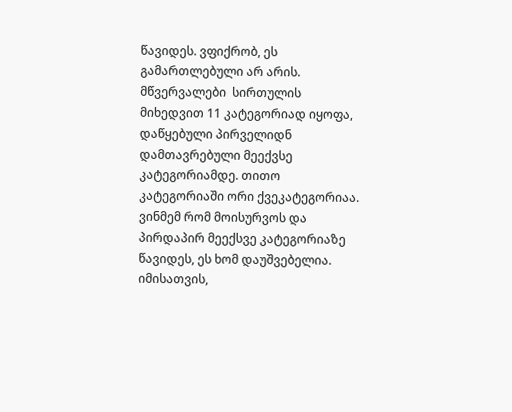წავიდეს. ვფიქრობ, ეს გამართლებული არ არის. მწვერვალები  სირთულის მიხედვით 11 კატეგორიად იყოფა, დაწყებული პირველიდნ დამთავრებული მეექვსე კატეგორიამდე. თითო კატეგორიაში ორი ქვეკატეგორიაა. ვინმემ რომ მოისურვოს და პირდაპირ მეექსვე კატეგორიაზე წავიდეს, ეს ხომ დაუშვებელია. იმისათვის,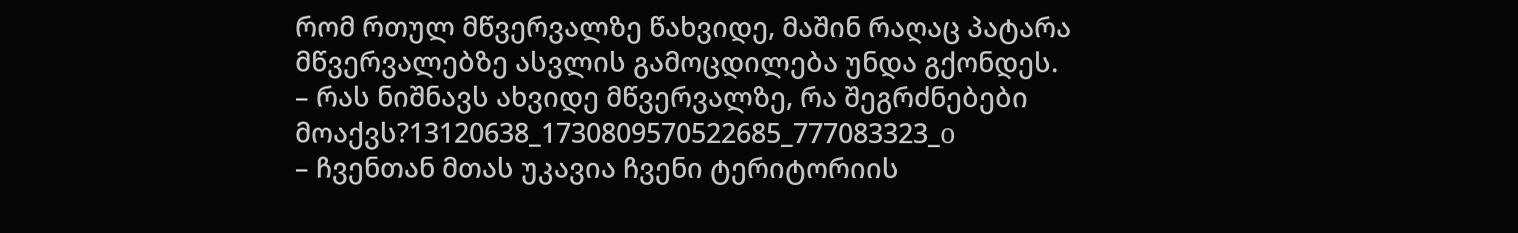რომ რთულ მწვერვალზე წახვიდე, მაშინ რაღაც პატარა მწვერვალებზე ასვლის გამოცდილება უნდა გქონდეს.
– რას ნიშნავს ახვიდე მწვერვალზე, რა შეგრძნებები მოაქვს?13120638_1730809570522685_777083323_o
– ჩვენთან მთას უკავია ჩვენი ტერიტორიის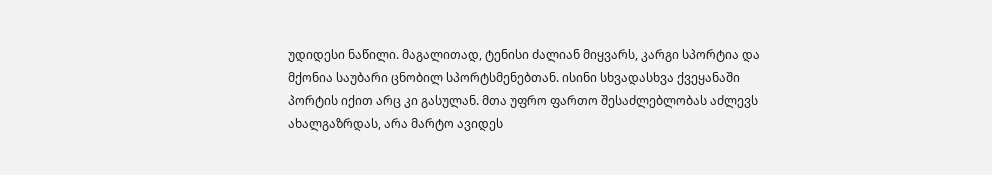უდიდესი ნაწილი. მაგალითად, ტენისი ძალიან მიყვარს, კარგი სპორტია და მქონია საუბარი ცნობილ სპორტსმენებთან. ისინი სხვადასხვა ქვეყანაში პორტის იქით არც კი გასულან. მთა უფრო ფართო შესაძლებლობას აძლევს ახალგაზრდას, არა მარტო ავიდეს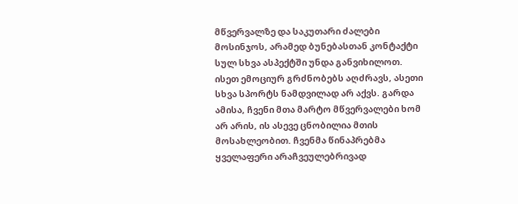მწვერვალზე და საკუთარი ძალები მოსინჯოს, არამედ ბუნებასთან კონტაქტი სულ სხვა ასპექტში უნდა განვიხილოთ. ისეთ ემოციურ გრძნობებს აღძრავს, ასეთი სხვა სპორტს ნამდვილად არ აქვს. გარდა ამისა, ჩვენი მთა მარტო მწვერვალები ხომ არ არის, ის ასევე ცნობილია მთის მოსახლეობით. ჩვენმა წინაპრებმა ყველაფერი არაჩვეულებრივად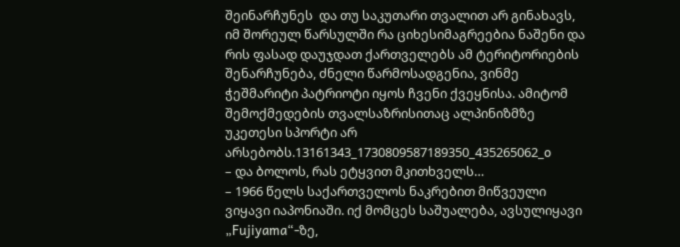შეინარჩუნეს  და თუ საკუთარი თვალით არ გინახავს, იმ შორეულ წარსულში რა ციხესიმაგრეებია ნაშენი და რის ფასად დაუჯდათ ქართველებს ამ ტერიტორიების შენარჩუნება, ძნელი წარმოსადგენია, ვინმე ჭეშმარიტი პატრიოტი იყოს ჩვენი ქვეყნისა. ამიტომ შემოქმედების თვალსაზრისითაც ალპინიზმზე უკეთესი სპორტი არ არსებობს.13161343_1730809587189350_435265062_o
– და ბოლოს, რას ეტყვით მკითხველს…
– 1966 წელს საქართველოს ნაკრებით მიწვეული ვიყავი იაპონიაში. იქ მომცეს საშუალება, ავსულიყავი „Fujiyama“-ზე,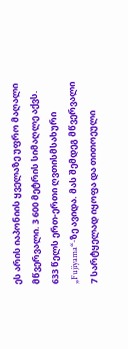ეს არის იაპონიის ყველაზე უფრო მაღალი მწვერვალი. 3 600 მეტრის სიმაღლე აქვს. 633 წელს ერთ-ერთი ღვთისმსახური „Fujiyama“-ზე ავიდა. მას შემდეგ მწვერვალი 7 სარტყელად იყოფა და თითოეული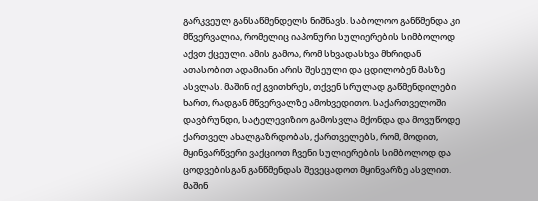გარკვეულ განსაწმენდელს ნიშნავს. საბოლოო განწმენდა კი მწვერვალია, რომელიც იაპონური სულიერების სიმბოლოდ აქვთ ქცეული. ამის გამოა, რომ სხვადასხვა მხრიდან  ათასობით ადამიანი არის შესეული და ცდილობენ მასზე ასვლას. მაშინ იქ გვითხრეს, თქვენ სრულად გაწმენდილები ხართ, რადგან მწვერვალზე ამოხვედითო. საქართველოში დავბრუნდი, სატელევიზიო გამოსვლა მქონდა და მოვუწოდე ქართველ ახალგაზრდობას, ქართველებს, რომ, მოდით, მყინვარწვერი ვაქციოთ ჩვენი სულიერების სიმბოლოდ და ცოდვებისგან განწმენდას შევეცადოთ მყინვარზე ასვლით. მაშინ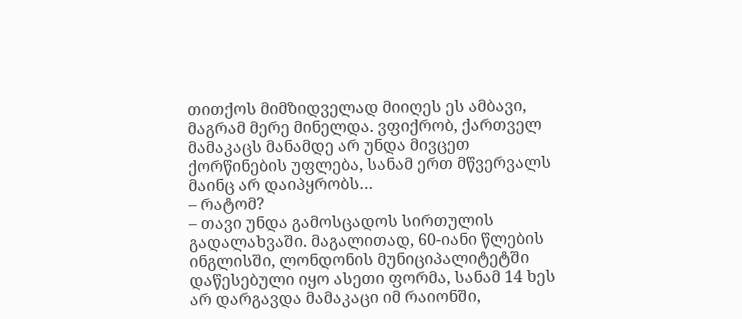თითქოს მიმზიდველად მიიღეს ეს ამბავი, მაგრამ მერე მინელდა. ვფიქრობ, ქართველ მამაკაცს მანამდე არ უნდა მივცეთ ქორწინების უფლება, სანამ ერთ მწვერვალს მაინც არ დაიპყრობს…
– რატომ?
– თავი უნდა გამოსცადოს სირთულის გადალახვაში. მაგალითად, 60-იანი წლების ინგლისში, ლონდონის მუნიციპალიტეტში დაწესებული იყო ასეთი ფორმა, სანამ 14 ხეს არ დარგავდა მამაკაცი იმ რაიონში,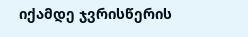იქამდე ჯვრისწერის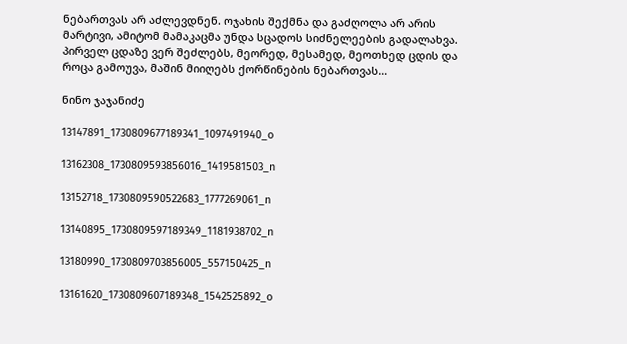ნებართვას არ აძლევდნენ. ოჯახის შექმნა და გაძღოლა არ არის მარტივი, ამიტომ მამაკაცმა უნდა სცადოს სიძნელეების გადალახვა. პირველ ცდაზე ვერ შეძლებს, მეორედ, მესამედ, მეოთხედ ცდის და როცა გამოუვა, მაშინ მიიღებს ქორწინების ნებართვას…

ნინო ჯაჯანიძე

13147891_1730809677189341_1097491940_o

13162308_1730809593856016_1419581503_n

13152718_1730809590522683_1777269061_n

13140895_1730809597189349_1181938702_n

13180990_1730809703856005_557150425_n

13161620_1730809607189348_1542525892_o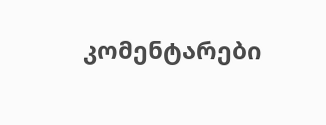კომენტარები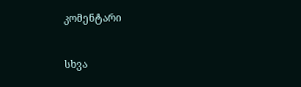კომენტარი

სხვა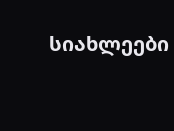სიახლეები